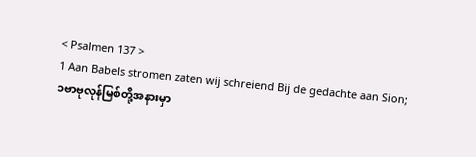< Psalmen 137 >
1 Aan Babels stromen zaten wij schreiend Bij de gedachte aan Sion;
၁ဗာဗုလုန်မြစ်တို့အနားမှာ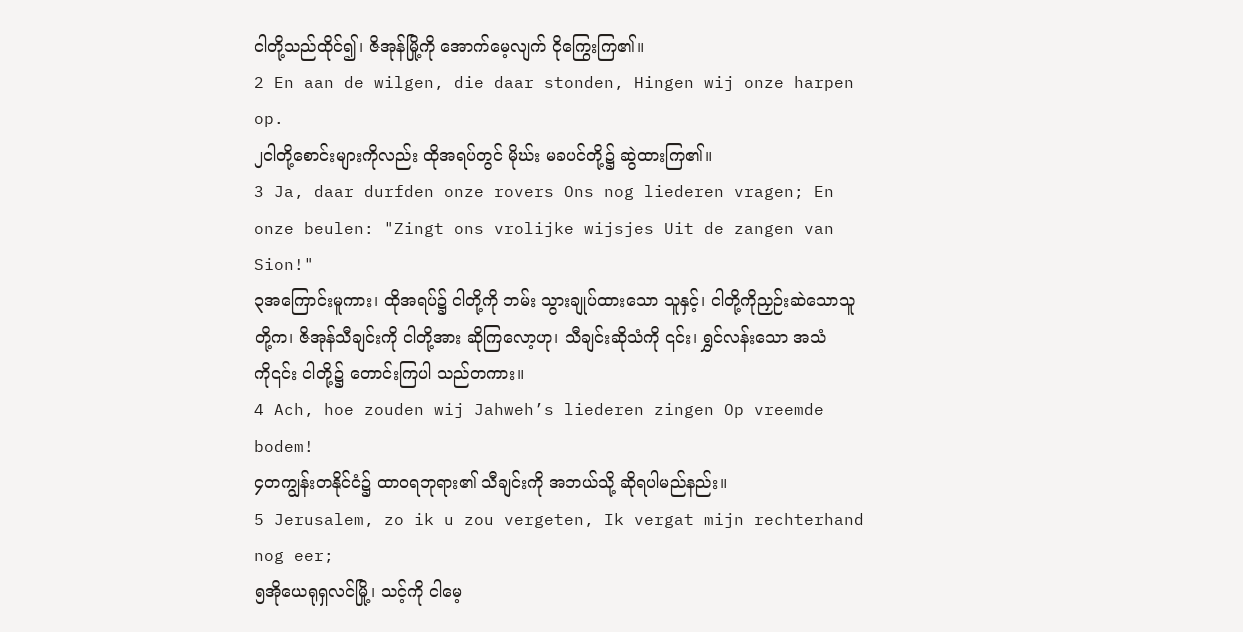ငါတို့သည်ထိုင်၍၊ ဇိအုန်မြို့ကို အောက်မေ့လျက် ငိုကြွေးကြ၏။
2 En aan de wilgen, die daar stonden, Hingen wij onze harpen op.
၂ငါတို့စောင်းများကိုလည်း ထိုအရပ်တွင် မိုဃ်း မခပင်တို့၌ ဆွဲထားကြ၏။
3 Ja, daar durfden onze rovers Ons nog liederen vragen; En onze beulen: "Zingt ons vrolijke wijsjes Uit de zangen van Sion!"
၃အကြောင်းမူကား၊ ထိုအရပ်၌ ငါတို့ကို ဘမ်း သွားချုပ်ထားသော သူနှင့်၊ ငါတို့ကိုညှဉ်းဆဲသောသူတို့က၊ ဇိအုန်သီချင်းကို ငါတို့အား ဆိုကြလော့ဟု၊ သီချင်းဆိုသံကို ၎င်း၊ ရွှင်လန်းသော အသံကို၎င်း ငါတို့၌ တောင်းကြပါ သည်တကား။
4 Ach, hoe zouden wij Jahweh’s liederen zingen Op vreemde bodem!
၄တကျွန်းတနိုင်ငံ၌ ထာဝရဘုရား၏ သီချင်းကို အဘယ်သို့ ဆိုရပါမည်နည်း။
5 Jerusalem, zo ik u zou vergeten, Ik vergat mijn rechterhand nog eer;
၅အိုယေရုရှလင်မြို့၊ သင့်ကို ငါမေ့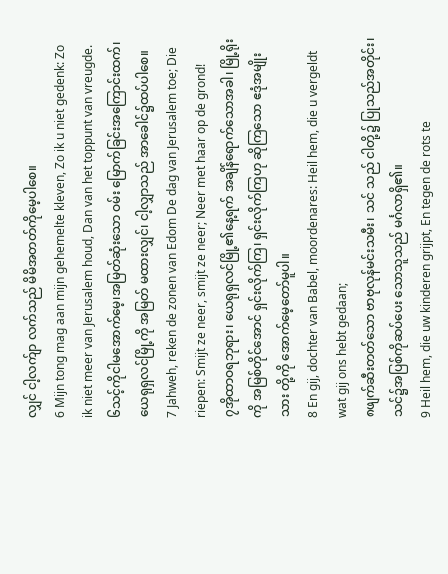လျှင် ငါ့လက်ျာ လက်သည် မိမိအတတ်ကိုမေ့ပါစေ။
6 Mijn tong mag aan mijn gehemelte kleven, Zo ik u niet gedenk: Zo ik niet meer van Jerusalem houd, Dan van het toppunt van vreugde.
၆သင့်ကိုငါမအောက်မေ့၊အမြတ်ဆုံးသော ဝမ်း မြောက်ခြင်းအကြောင်းထက်၊ ယေရုရှလင်မြို့ကို အမြတ် မထားလျှင်၊ ငါ့လျှာသည် အာခေါင်၌ထပ်ပါစေ။
7 Jahweh, reken de zonen van Edom De dag van Jerusalem toe; Die riepen: Smijt ze neer, smijt ze neer; Neer met haar op de grond!
၇အိုထာဝရဘုရား၊ ယေရုရှလင်မြို့၏နေ့ရက် အချိန်ရောက်သောအခါ၊ မြို့ရိုးကို အမြစ်တိုင်အောင် ရှင်းလိုက်ကြ၊ ရှင်းလိုက်ကြဟု ဆိုကြသော ဧဒုံအမျိုးသား တို့ကို အောက်မေ့တော်မူပါ။
8 En gij, dochter van Babel, moordenares: Heil hem, die u vergeldt wat gij ons hebt gedaan;
၈ဖျက်ဆီးတတ်သော ဗာဗုလုန်မင်းသမီး၊ သင် သည် ငါတို့၌ ပြုသည်အတိုင်း၊ သင်၌အပြစ်ကိုဆပ်ပေး သောသူသည် မင်္ဂလာရှိ၏။
9 Heil hem, die uw kinderen grijpt, En tegen de rots te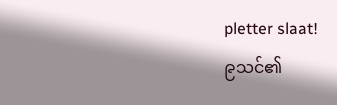pletter slaat!
၉သင်၏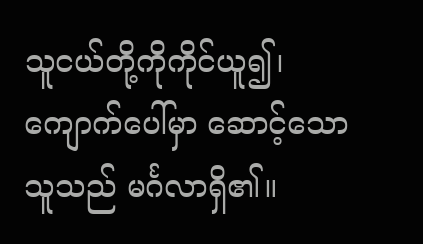သူငယ်တို့ကိုကိုင်ယူ၍၊ ကျောက်ပေါ်မှာ ဆောင့်သော သူသည် မင်္ဂလာရှိ၏။